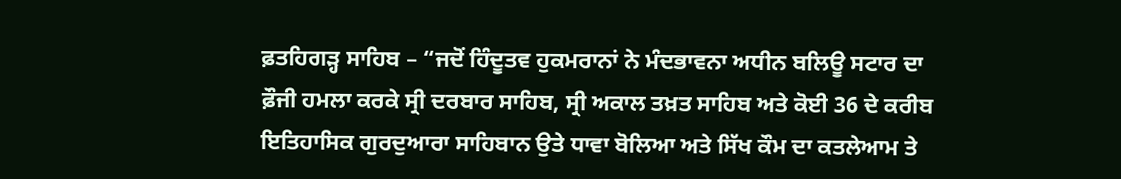ਫ਼ਤਹਿਗੜ੍ਹ ਸਾਹਿਬ – “ਜਦੋਂ ਹਿੰਦੂਤਵ ਹੁਕਮਰਾਨਾਂ ਨੇ ਮੰਦਭਾਵਨਾ ਅਧੀਨ ਬਲਿਊ ਸਟਾਰ ਦਾ ਫ਼ੌਜੀ ਹਮਲਾ ਕਰਕੇ ਸ੍ਰੀ ਦਰਬਾਰ ਸਾਹਿਬ, ਸ੍ਰੀ ਅਕਾਲ ਤਖ਼ਤ ਸਾਹਿਬ ਅਤੇ ਕੋਈ 36 ਦੇ ਕਰੀਬ ਇਤਿਹਾਸਿਕ ਗੁਰਦੁਆਰਾ ਸਾਹਿਬਾਨ ਉਤੇ ਧਾਵਾ ਬੋਲਿਆ ਅਤੇ ਸਿੱਖ ਕੌਮ ਦਾ ਕਤਲੇਆਮ ਤੇ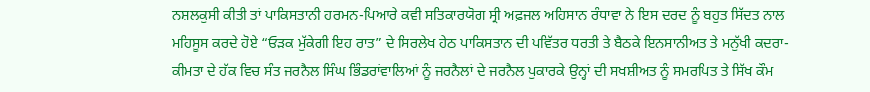ਨਸ਼ਲਕੁਸੀ ਕੀਤੀ ਤਾਂ ਪਾਕਿਸਤਾਨੀ ਹਰਮਨ-ਪਿਆਰੇ ਕਵੀ ਸਤਿਕਾਰਯੋਗ ਸ੍ਰੀ ਅਫ਼ਜਲ ਅਹਿਸਾਨ ਰੰਧਾਵਾ ਨੇ ਇਸ ਦਰਦ ਨੂੰ ਬਹੁਤ ਸਿੱਦਤ ਨਾਲ ਮਹਿਸੂਸ ਕਰਦੇ ਹੋਏ “ਓੜਕ ਮੁੱਕੇਗੀ ਇਹ ਰਾਤ” ਦੇ ਸਿਰਲੇਖ ਹੇਠ ਪਾਕਿਸਤਾਨ ਦੀ ਪਵਿੱਤਰ ਧਰਤੀ ਤੇ ਬੈਠਕੇ ਇਨਸਾਨੀਅਤ ਤੇ ਮਨੁੱਖੀ ਕਦਰਾ-ਕੀਮਤਾ ਦੇ ਹੱਕ ਵਿਚ ਸੰਤ ਜਰਨੈਲ ਸਿੰਘ ਭਿੰਡਰਾਂਵਾਲਿਆਂ ਨੂੰ ਜਰਨੈਲਾਂ ਦੇ ਜਰਨੈਲ ਪੁਕਾਰਕੇ ਉਨ੍ਹਾਂ ਦੀ ਸਖਸ਼ੀਅਤ ਨੂੰ ਸਮਰਪਿਤ ਤੇ ਸਿੱਖ ਕੌਮ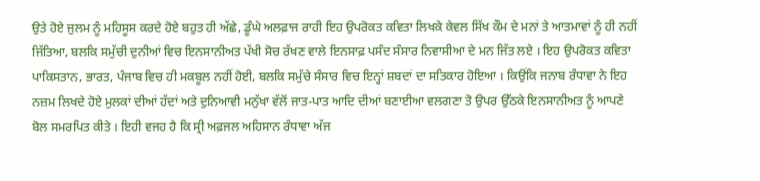ਉਤੇ ਹੋਏ ਜੁਲਮ ਨੂੰ ਮਹਿਸੂਸ ਕਰਦੇ ਹੋਏ ਬਹੁਤ ਹੀ ਅੱਛੇ, ਡੂੰਘੇ ਅਲਫ਼ਾਜ ਰਾਹੀ ਇਹ ਉਪਰੋਕਤ ਕਵਿਤਾ ਲਿਖਕੇ ਕੇਵਲ ਸਿੱਖ ਕੌਮ ਦੇ ਮਨਾਂ ਤੇ ਆਤਮਾਵਾਂ ਨੂੰ ਹੀ ਨਹੀਂ ਜਿੱਤਿਆ, ਬਲਕਿ ਸਮੁੱਚੀ ਦੁਨੀਆਂ ਵਿਚ ਇਨਸਾਨੀਅਤ ਪੱਖੀ ਸੋਚ ਰੱਖਣ ਵਾਲੇ ਇਨਸਾਫ਼ ਪਸੰਦ ਸੰਸਾਰ ਨਿਵਾਸੀਆ ਦੇ ਮਨ ਜਿੱਤ ਲਏ । ਇਹ ਉਪਰੋਕਤ ਕਵਿਤਾ ਪਾਕਿਸਤਾਨ, ਭਾਰਤ, ਪੰਜਾਬ ਵਿਚ ਹੀ ਮਕਬੂਲ ਨਹੀਂ ਹੋਈ, ਬਲਕਿ ਸਮੁੱਚੇ ਸੰਸਾਰ ਵਿਚ ਇਨ੍ਹਾਂ ਸ਼ਬਦਾਂ ਦਾ ਸਤਿਕਾਰ ਹੋਇਆ । ਕਿਉਂਕਿ ਜਨਾਬ ਰੰਧਾਵਾ ਨੇ ਇਹ ਨਜ਼ਮ ਲਿਖਦੇ ਹੋਏ ਮੁਲਕਾਂ ਦੀਆਂ ਹੱਦਾਂ ਅਤੇ ਦੁਨਿਆਵੀ ਮਨੁੱਖਾ ਵੱਲੋਂ ਜਾਤ-ਪਾਤ ਆਦਿ ਦੀਆਂ ਬਣਾਈਆ ਵਲਗਣਾ ਤੋ ਉਪਰ ਉੱਠਕੇ ਇਨਸਾਨੀਅਤ ਨੂੰ ਆਪਣੇ ਬੋਲ ਸਮਰਪਿਤ ਕੀਤੇ । ਇਹੀ ਵਜਹ ਹੈ ਕਿ ਸ੍ਰੀ ਅਫ਼ਜਲ ਅਹਿਸਾਨ ਰੰਧਾਵਾ ਅੱਜ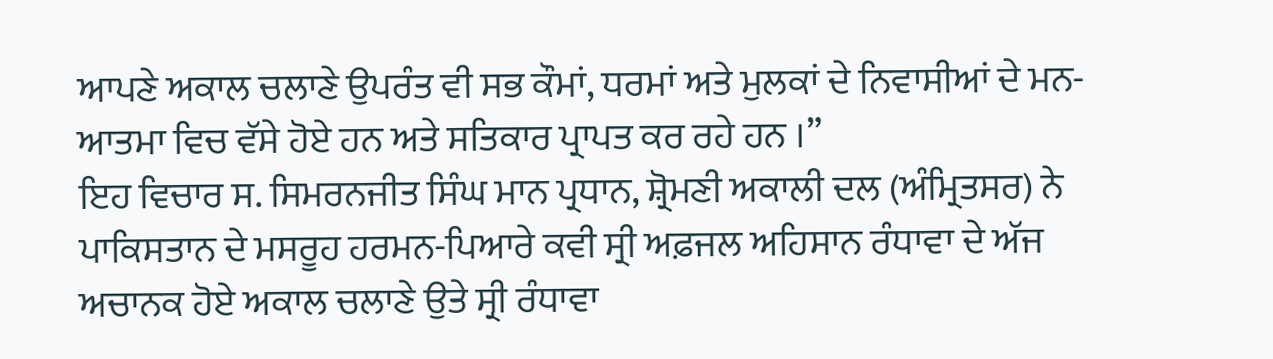ਆਪਣੇ ਅਕਾਲ ਚਲਾਣੇ ਉਪਰੰਤ ਵੀ ਸਭ ਕੌਮਾਂ, ਧਰਮਾਂ ਅਤੇ ਮੁਲਕਾਂ ਦੇ ਨਿਵਾਸੀਆਂ ਦੇ ਮਨ-ਆਤਮਾ ਵਿਚ ਵੱਸੇ ਹੋਏ ਹਨ ਅਤੇ ਸਤਿਕਾਰ ਪ੍ਰਾਪਤ ਕਰ ਰਹੇ ਹਨ ।”
ਇਹ ਵਿਚਾਰ ਸ. ਸਿਮਰਨਜੀਤ ਸਿੰਘ ਮਾਨ ਪ੍ਰਧਾਨ, ਸ਼੍ਰੋਮਣੀ ਅਕਾਲੀ ਦਲ (ਅੰਮ੍ਰਿਤਸਰ) ਨੇ ਪਾਕਿਸਤਾਨ ਦੇ ਮਸਰੂਹ ਹਰਮਨ-ਪਿਆਰੇ ਕਵੀ ਸ੍ਰੀ ਅਫ਼ਜਲ ਅਹਿਸਾਨ ਰੰਧਾਵਾ ਦੇ ਅੱਜ ਅਚਾਨਕ ਹੋਏ ਅਕਾਲ ਚਲਾਣੇ ਉਤੇ ਸ੍ਰੀ ਰੰਧਾਵਾ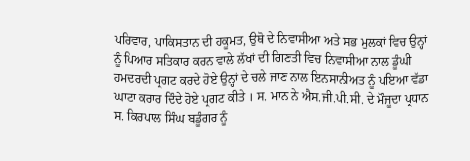ਪਰਿਵਾਰ, ਪਾਕਿਸਤਾਨ ਦੀ ਹਕੂਮਤ, ਉਥੋ ਦੇ ਨਿਵਾਸੀਆ ਅਤੇ ਸਭ ਮੁਲਕਾਂ ਵਿਚ ਉਨ੍ਹਾਂ ਨੂੰ ਪਿਆਰ ਸਤਿਕਾਰ ਕਰਨ ਵਾਲੇ ਲੱਖਾਂ ਦੀ ਗਿਣਤੀ ਵਿਚ ਨਿਵਾਸੀਆ ਨਾਲ ਡੂੰਘੀ ਹਮਦਰਦੀ ਪ੍ਰਗਟ ਕਰਦੇ ਹੋਏ ਉਨ੍ਹਾਂ ਦੇ ਚਲੇ ਜਾਣ ਨਾਲ ਇਨਸਾਨੀਅਤ ਨੂੰ ਪਇਆ ਵੱਡਾ ਘਾਟਾ ਕਰਾਰ ਦਿੰਦੇ ਹੋਏ ਪ੍ਰਗਟ ਕੀਤੇ । ਸ. ਮਾਨ ਨੇ ਐਸ.ਜੀ.ਪੀ.ਸੀ. ਦੇ ਮੌਜੂਦਾ ਪ੍ਰਧਾਨ ਸ. ਕਿਰਪਾਲ ਸਿੰਘ ਬਡੂੰਗਰ ਨੂੰ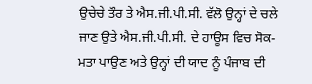ਉਚੇਚੇ ਤੌਰ ਤੇ ਐਸ.ਜੀ.ਪੀ.ਸੀ. ਵੱਲੋ ਉਨ੍ਹਾਂ ਦੇ ਚਲੇ ਜਾਣ ਉਤੇ ਐਸ.ਜੀ.ਪੀ.ਸੀ. ਦੇ ਹਾਊਸ ਵਿਚ ਸੋਕ-ਮਤਾ ਪਾਉਣ ਅਤੇ ਉਨ੍ਹਾਂ ਦੀ ਯਾਦ ਨੂੰ ਪੰਜਾਬ ਦੀ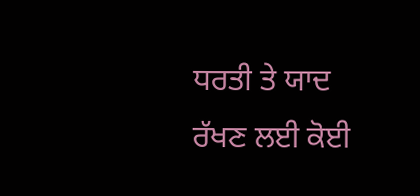ਧਰਤੀ ਤੇ ਯਾਦ ਰੱਖਣ ਲਈ ਕੋਈ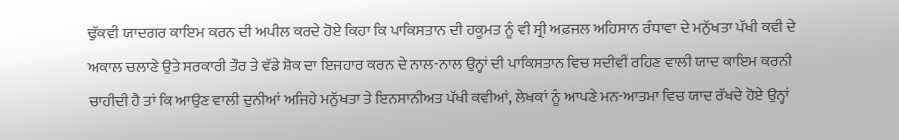ਢੁੱਕਵੀ ਯਾਦਗਰ ਕਾਇਮ ਕਰਨ ਦੀ ਅਪੀਲ ਕਰਦੇ ਹੋਏ ਕਿਹਾ ਕਿ ਪਾਕਿਸਤਾਨ ਦੀ ਹਕੂਮਤ ਨੂੰ ਵੀ ਸ੍ਰੀ ਅਫ਼ਜਲ ਅਹਿਸਾਨ ਰੰਧਾਵਾ ਦੇ ਮਨੁੱਖਤਾ ਪੱਖੀ ਕਵੀ ਦੇ ਅਕਾਲ ਚਲਾਣੇ ਉਤੇ ਸਰਕਾਰੀ ਤੌਰ ਤੇ ਵੱਡੇ ਸ਼ੋਕ ਦਾ ਇਜਹਾਰ ਕਰਨ ਦੇ ਨਾਲ-ਨਾਲ ਉਨ੍ਹਾਂ ਦੀ ਪਾਕਿਸਤਾਨ ਵਿਚ ਸਦੀਵੀਂ ਰਹਿਣ ਵਾਲੀ ਯਾਦ ਕਾਇਮ ਕਰਨੀ ਚਾਹੀਦੀ ਹੈ ਤਾਂ ਕਿ ਆਉਣ ਵਾਲੀ ਦੁਨੀਆਂ ਅਜਿਹੇ ਮਨੁੱਖਤਾ ਤੇ ਇਨਸਾਨੀਅਤ ਪੱਖੀ ਕਵੀਆਂ, ਲੇਖਕਾਂ ਨੂੰ ਆਪਣੇ ਮਨ-ਆਤਮਾ ਵਿਚ ਯਾਦ ਰੱਖਦੇ ਹੋਏ ਉਨ੍ਹਾਂ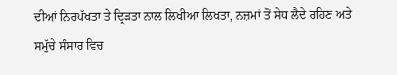ਦੀਆਂ ਨਿਰਪੱਖਤਾ ਤੇ ਦ੍ਰਿੜਤਾ ਨਾਲ ਲਿਖੀਆ ਲਿਖਤਾ, ਨਜ਼ਮਾਂ ਤੋਂ ਸੇਧ ਲੈਦੇ ਰਹਿਣ ਅਤੇ ਸਮੁੱਚੇ ਸੰਸਾਰ ਵਿਚ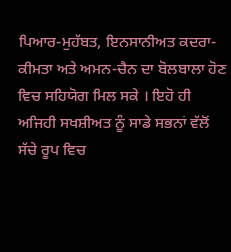ਪਿਆਰ-ਮੁਹੱਬਤ, ਇਨਸਾਨੀਅਤ ਕਦਰਾ-ਕੀਮਤਾ ਅਤੇ ਅਮਨ-ਚੈਨ ਦਾ ਬੋਲਬਾਲਾ ਹੋਣ ਵਿਚ ਸਹਿਯੋਗ ਮਿਲ ਸਕੇ । ਇਹੋ ਹੀ ਅਜਿਹੀ ਸਖਸ਼ੀਅਤ ਨੂੰ ਸਾਡੇ ਸਭਨਾਂ ਵੱਲੋਂ ਸੱਚੇ ਰੂਪ ਵਿਚ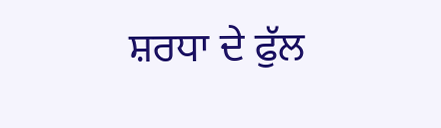ਸ਼ਰਧਾ ਦੇ ਫੁੱਲ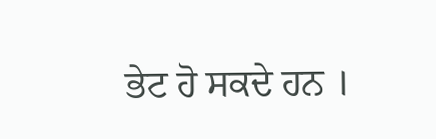ਭੇਟ ਹੋ ਸਕਦੇ ਹਨ ।